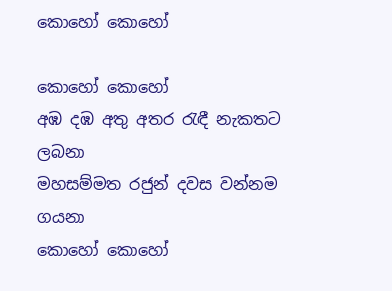කොහෝ කොහෝ

කොහෝ කොහෝ
අඹ දඹ අතු අතර රැඳී නැකතට ලබනා
මහසම්මත රජුන් දවස වන්නම ගයනා
කොහෝ කොහෝ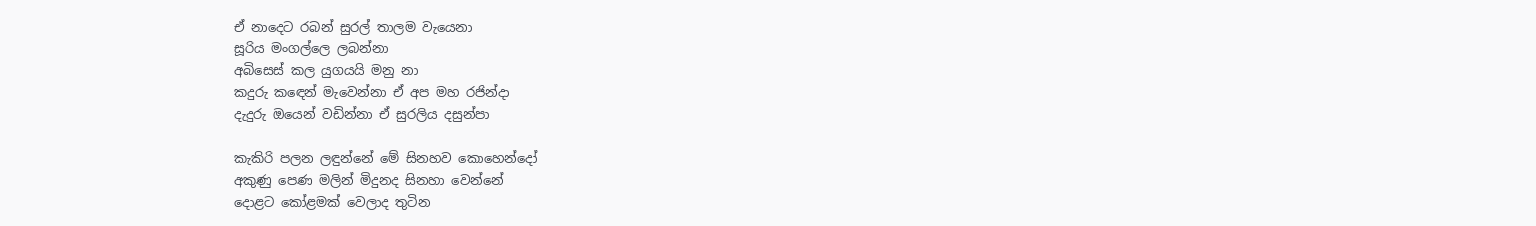ඒ නාදෙට රබන් සුරල් තාලම වැයෙනා
සූරිය මංගල්ලෙ ලබන්නා
අබිසෙස් කල යුගයයි මනු නා
කදුරු කඳෙන් මැවෙන්නා ඒ අප මහ රජින්දා
දැදුරු ඔයෙන් වඩින්නා ඒ සුරලිය දසුන්පා

කැකිරි පලන ලඳුන්නේ මේ සිනහව කොහෙන්දෝ
අකුණු පෙණ මලින් මිදුනද සිනහා වෙන්නේ
දොළට කෝළමක් වෙලාද තුටින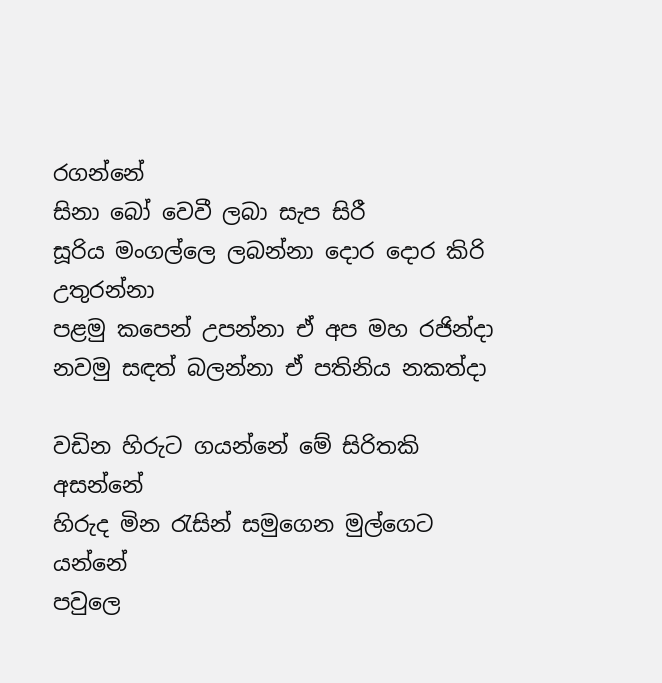රගන්නේ
සිනා බෝ වෙවී ලබා සැප සිරී
සූරිය මංගල්ලෙ ලබන්නා දොර දොර කිරි උතුරන්නා
පළමු කපෙන් උපන්නා ඒ අප මහ රජින්දා
නවමු සඳත් බලන්නා ඒ පතිනිය නකත්දා

වඩින හිරුට ගයන්නේ මේ සිරිතකි අසන්නේ
හිරුද මින රැසින් සමුගෙන මුල්ගෙට යන්නේ
පවුලෙ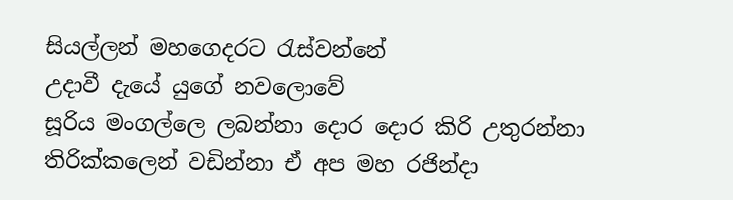සියල්ලන් මහගෙදරට රැස්වන්නේ
උදාවී දැයේ යුගේ නවලොවේ
සූරිය මංගල්ලෙ ලබන්නා දොර දොර කිරි උතුරන්නා
තිරික්කලෙන් වඩින්නා ඒ අප මහ රජින්දා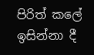පිරිත් කලේ ඉසින්නා දී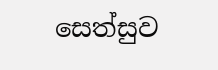සෙත්සුව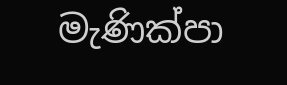මැණික්පා